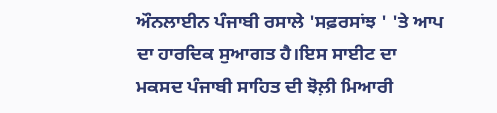ਔਨਲਾਈਨ ਪੰਜਾਬੀ ਰਸਾਲੇ 'ਸਫ਼ਰਸਾਂਝ ' 'ਤੇ ਆਪ ਦਾ ਹਾਰਦਿਕ ਸੁਆਗਤ ਹੈ।ਇਸ ਸਾਈਟ ਦਾ ਮਕਸਦ ਪੰਜਾਬੀ ਸਾਹਿਤ ਦੀ ਝੋਲ਼ੀ ਮਿਆਰੀ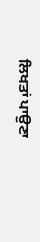ਲਿਖਤਾਂ ਪਾਉਣਾ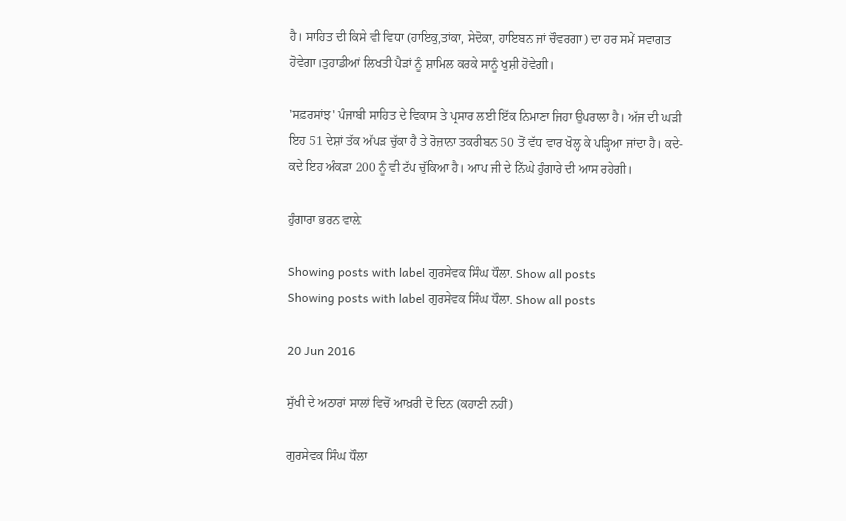ਹੈ। ਸਾਹਿਤ ਦੀ ਕਿਸੇ ਵੀ ਵਿਧਾ (ਹਾਇਕੁ,ਤਾਂਕਾ, ਸੇਦੋਕਾ, ਹਾਇਬਨ ਜਾਂ ਚੌਵਰਗਾ) ਦਾ ਹਰ ਸਮੇਂ ਸਵਾਗਤ ਹੋਵੇਗਾ।ਤੁਹਾਡੀਆਂ ਲਿਖਤੀ ਪੈੜਾਂ ਨੂੰ ਸ਼ਾਮਿਲ ਕਰਕੇ ਸਾਨੂੰ ਖੁਸ਼ੀ ਹੋਵੇਗੀ।

'ਸਫ਼ਰਸਾਂਝ' ਪੰਜਾਬੀ ਸਾਹਿਤ ਦੇ ਵਿਕਾਸ ਤੇ ਪ੍ਰਸਾਰ ਲਈ ਇੱਕ ਨਿਮਾਣਾ ਜਿਹਾ ਉਪਰਾਲਾ ਹੈ। ਅੱਜ ਦੀ ਘੜੀ ਇਹ 51 ਦੇਸ਼ਾਂ ਤੱਕ ਅੱਪੜ ਚੁੱਕਾ ਹੈ ਤੇ ਰੋਜ਼ਾਨਾ ਤਕਰੀਬਨ 50 ਤੋਂ ਵੱਧ ਵਾਰ ਖੋਲ੍ਹ ਕੇ ਪੜ੍ਹਿਆ ਜਾਂਦਾ ਹੈ। ਕਦੇ-ਕਦੇ ਇਹ ਅੰਕੜਾ 200 ਨੂੰ ਵੀ ਟੱਪ ਚੁੱਕਿਆ ਹੈ। ਆਪ ਜੀ ਦੇ ਨਿੱਘੇ ਹੁੰਗਾਰੇ ਦੀ ਆਸ ਰਹੇਗੀ।

ਹੁੰਗਾਰਾ ਭਰਨ ਵਾਲ਼ੇ

Showing posts with label ਗੁਰਸੇਵਕ ਸਿੰਘ ਧੌਲਾ. Show all posts
Showing posts with label ਗੁਰਸੇਵਕ ਸਿੰਘ ਧੌਲਾ. Show all posts

20 Jun 2016

ਸੁੱਖੀ ਦੇ ਅਠਾਰਾਂ ਸਾਲਾਂ ਵਿਚੋਂ ਆਖ਼ਰੀ ਦੋ ਦਿਨ (ਕਹਾਣੀ ਨਹੀਂ)

ਗੁਰਸੇਵਕ ਸਿੰਘ ਧੌਲਾ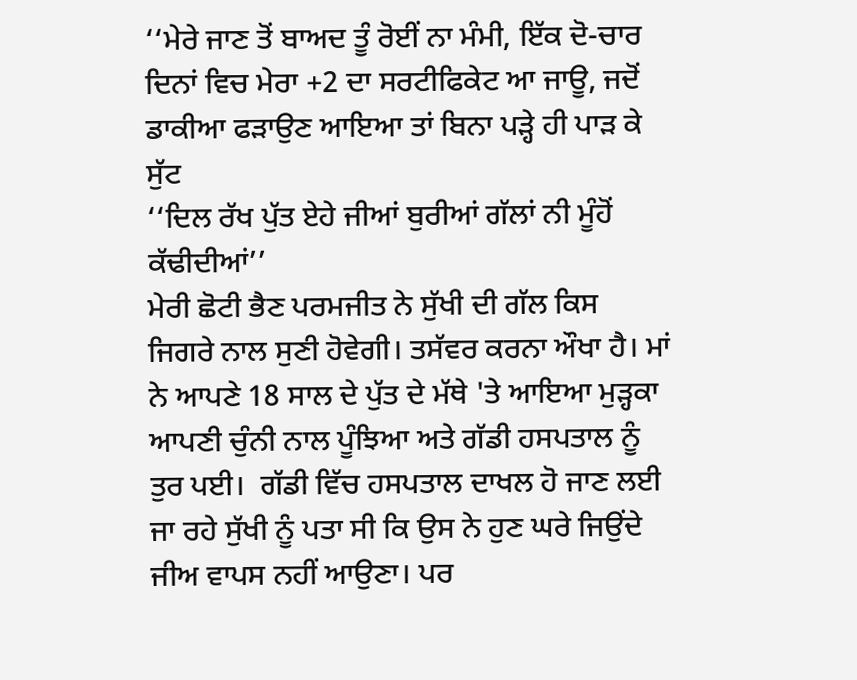‘‘ਮੇਰੇ ਜਾਣ ਤੋਂ ਬਾਅਦ ਤੂੰ ਰੋਈਂ ਨਾ ਮੰਮੀ, ਇੱਕ ਦੋ-ਚਾਰ ਦਿਨਾਂ ਵਿਚ ਮੇਰਾ +2 ਦਾ ਸਰਟੀਫਿਕੇਟ ਆ ਜਾਊ, ਜਦੋਂ ਡਾਕੀਆ ਫੜਾਉਣ ਆਇਆ ਤਾਂ ਬਿਨਾ ਪੜ੍ਹੇ ਹੀ ਪਾੜ ਕੇ ਸੁੱਟ
‘‘ਦਿਲ ਰੱਖ ਪੁੱਤ ਏਹੇ ਜੀਆਂ ਬੁਰੀਆਂ ਗੱਲਾਂ ਨੀ ਮੂੰਹੋਂ ਕੱਢੀਦੀਆਂ’’
ਮੇਰੀ ਛੋਟੀ ਭੈਣ ਪਰਮਜੀਤ ਨੇ ਸੁੱਖੀ ਦੀ ਗੱਲ ਕਿਸ ਜਿਗਰੇ ਨਾਲ ਸੁਣੀ ਹੋਵੇਗੀ। ਤਸੱਵਰ ਕਰਨਾ ਔਖਾ ਹੈ। ਮਾਂ ਨੇ ਆਪਣੇ 18 ਸਾਲ ਦੇ ਪੁੱਤ ਦੇ ਮੱਥੇ 'ਤੇ ਆਇਆ ਮੁੜ੍ਹਕਾ ਆਪਣੀ ਚੁੰਨੀ ਨਾਲ ਪੂੰਝਿਆ ਅਤੇ ਗੱਡੀ ਹਸਪਤਾਲ ਨੂੰ ਤੁਰ ਪਈ।  ਗੱਡੀ ਵਿੱਚ ਹਸਪਤਾਲ ਦਾਖਲ ਹੋ ਜਾਣ ਲਈ ਜਾ ਰਹੇ ਸੁੱਖੀ ਨੂੰ ਪਤਾ ਸੀ ਕਿ ਉਸ ਨੇ ਹੁਣ ਘਰੇ ਜਿਉਂਦੇ ਜੀਅ ਵਾਪਸ ਨਹੀਂ ਆਉਣਾ। ਪਰ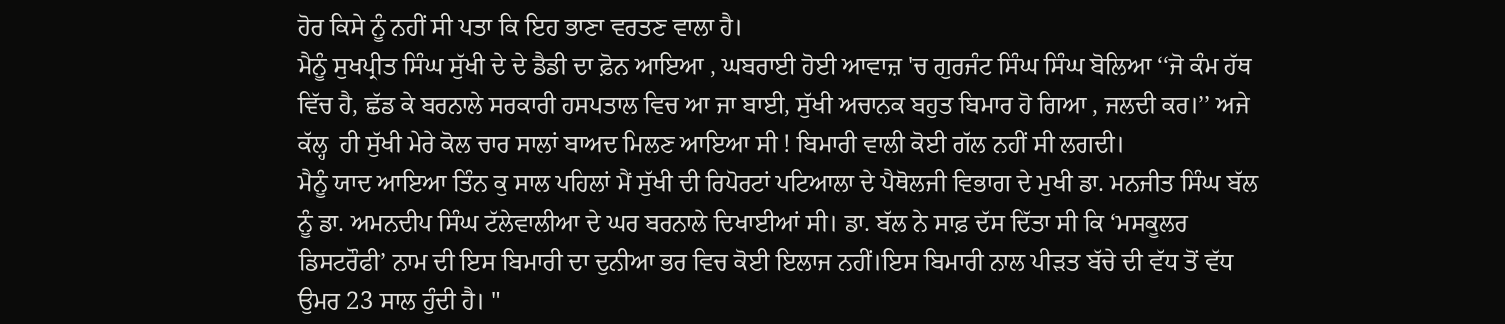ਹੋਰ ਕਿਸੇ ਨੂੰ ਨਹੀਂ ਸੀ ਪਤਾ ਕਿ ਇਹ ਭਾਣਾ ਵਰਤਣ ਵਾਲਾ ਹੈ।
ਮੈਨੂੰ ਸੁਖਪ੍ਰੀਤ ਸਿੰਘ ਸੁੱਖੀ ਦੇ ਦੇ ਡੈਡੀ ਦਾ ਫ਼ੋਨ ਆਇਆ , ਘਬਰਾਈ ਹੋਈ ਆਵਾਜ਼ 'ਚ ਗੁਰਜੰਟ ਸਿੰਘ ਸਿੰਘ ਬੋਲਿਆ ‘‘ਜੋ ਕੰਮ ਹੱਥ ਵਿੱਚ ਹੈ, ਛੱਡ ਕੇ ਬਰਨਾਲੇ ਸਰਕਾਰੀ ਹਸਪਤਾਲ ਵਿਚ ਆ ਜਾ ਬਾਈ, ਸੁੱਖੀ ਅਚਾਨਕ ਬਹੁਤ ਬਿਮਾਰ ਹੋ ਗਿਆ , ਜਲਦੀ ਕਰ।’’ ਅਜੇ ਕੱਲ੍ਹ  ਹੀ ਸੁੱਖੀ ਮੇਰੇ ਕੋਲ ਚਾਰ ਸਾਲਾਂ ਬਾਅਦ ਮਿਲਣ ਆਇਆ ਸੀ ! ਬਿਮਾਰੀ ਵਾਲੀ ਕੋਈ ਗੱਲ ਨਹੀਂ ਸੀ ਲਗਦੀ।
ਮੈਨੂੰ ਯਾਦ ਆਇਆ ਤਿੰਨ ਕੁ ਸਾਲ ਪਹਿਲਾਂ ਮੈਂ ਸੁੱਖੀ ਦੀ ਰਿਪੋਰਟਾਂ ਪਟਿਆਲਾ ਦੇ ਪੈਥੋਲਜੀ ਵਿਭਾਗ ਦੇ ਮੁਖੀ ਡਾ. ਮਨਜੀਤ ਸਿੰਘ ਬੱਲ ਨੂੰ ਡਾ. ਅਮਨਦੀਪ ਸਿੰਘ ਟੱਲੇਵਾਲੀਆ ਦੇ ਘਰ ਬਰਨਾਲੇ ਦਿਖਾਈਆਂ ਸੀ। ਡਾ. ਬੱਲ ਨੇ ਸਾਫ਼ ਦੱਸ ਦਿੱਤਾ ਸੀ ਕਿ ‘ਮਸਕੂਲਰ ਡਿਸਟਰੌਫੀ’ ਨਾਮ ਦੀ ਇਸ ਬਿਮਾਰੀ ਦਾ ਦੁਨੀਆ ਭਰ ਵਿਚ ਕੋਈ ਇਲਾਜ ਨਹੀਂ।ਇਸ ਬਿਮਾਰੀ ਨਾਲ ਪੀੜਤ ਬੱਚੇ ਦੀ ਵੱਧ ਤੋਂ ਵੱਧ ਉਮਰ 23 ਸਾਲ ਹੁੰਦੀ ਹੈ। "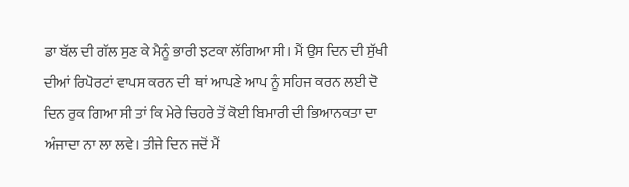ਡਾ ਬੱਲ ਦੀ ਗੱਲ ਸੁਣ ਕੇ ਮੈਨੂੰ ਭਾਰੀ ਝਟਕਾ ਲੱਗਿਆ ਸੀ। ਮੈਂ ਉਸ ਦਿਨ ਦੀ ਸੁੱਖੀ ਦੀਆਂ ਰਿਪੋਰਟਾਂ ਵਾਪਸ ਕਰਨ ਦੀ  ਥਾਂ ਆਪਣੇ ਆਪ ਨੂੰ ਸਹਿਜ ਕਰਨ ਲਈ ਦੋ ਦਿਨ ਰੁਕ ਗਿਆ ਸੀ ਤਾਂ ਕਿ ਮੇਰੇ ਚਿਹਰੇ ਤੋਂ ਕੋਈ ਬਿਮਾਰੀ ਦੀ ਭਿਆਨਕਤਾ ਦਾ ਅੰਜਾਦਾ ਨਾ ਲਾ ਲਵੇ। ਤੀਜੇ ਦਿਨ ਜਦੋਂ ਮੈਂ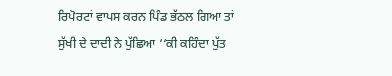ਰਿਪੋਰਟਾਂ ਵਾਪਸ ਕਰਨ ਪਿੰਡ ਭੱਠਲ ਗਿਆ ਤਾਂ ਸੁੱਖੀ ਦੇ ਦਾਦੀ ਨੇ ਪੁੱਛਿਆ ‘‘ਕੀ ਕਹਿੰਦਾ ਪੁੱਤ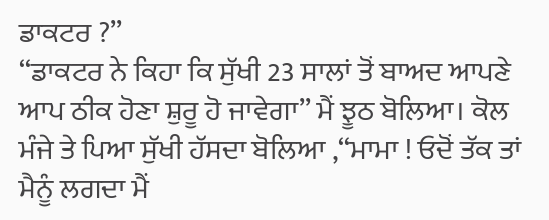ਡਾਕਟਰ ?’’
‘‘ਡਾਕਟਰ ਨੇ ਕਿਹਾ ਕਿ ਸੁੱਖੀ 23 ਸਾਲਾਂ ਤੋਂ ਬਾਅਦ ਆਪਣੇ ਆਪ ਠੀਕ ਹੋਣਾ ਸ਼ੁਰੂ ਹੋ ਜਾਵੇਗਾ’’ ਮੈਂ ਝੂਠ ਬੋਲਿਆ। ਕੋਲ ਮੰਜੇ ਤੇ ਪਿਆ ਸੁੱਖੀ ਹੱਸਦਾ ਬੋਲਿਆ ,‘‘ਮਾਮਾ ! ਓਦੋਂ ਤੱਕ ਤਾਂ ਮੈਨੂੰ ਲਗਦਾ ਮੈਂ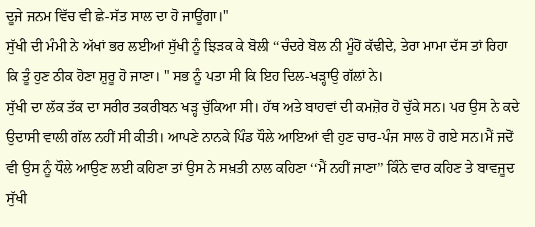ਦੂਜੇ ਜਨਮ ਵਿੱਚ ਵੀ ਛੇ-ਸੱਤ ਸਾਲ ਦਾ ਹੋ ਜਾਊਂਗਾ।"
ਸੁੱਖੀ ਦੀ ਮੰਮੀ ਨੇ ਅੱਖਾਂ ਭਰ ਲਈਆਂ ਸੁੱਖੀ ਨੂੰ ਝਿੜਕ ਕੇ ਬੋਲੀ ‘‘ਚੰਦਰੇ ਬੋਲ ਨੀ ਮੂੰਹੋਂ ਕੱਢੀਦੇ, ਤੇਰਾ ਮਾਮਾ ਦੱਸ ਤਾਂ ਰਿਹਾ ਕਿ ਤੂੰ ਹੁਣ ਠੀਕ ਹੋਣਾ ਸ਼ੁਰੂ ਹੋ ਜਾਣਾ। " ਸਭ ਨੂੰ ਪਤਾ ਸੀ ਕਿ ਇਹ ਦਿਲ-ਖੜ੍ਹਾਉ ਗੱਲਾਂ ਨੇ।
ਸੁੱਖੀ ਦਾ ਲੱਕ ਤੱਕ ਦਾ ਸਰੀਰ ਤਕਰੀਬਨ ਖੜ੍ਹ ਚੁੱਕਿਆ ਸੀ। ਹੱਥ ਅਤੇ ਬਾਹਵਾਂ ਦੀ ਕਮਜ਼ੋਰ ਹੋ ਚੁੱਕੇ ਸਨ। ਪਰ ਉਸ ਨੇ ਕਦੇ ਉਦਾਸੀ ਵਾਲੀ ਗੱਲ ਨਹੀਂ ਸੀ ਕੀਤੀ। ਆਪਣੇ ਨਾਨਕੇ ਪਿੰਡ ਧੌਲੇ ਆਇਆਂ ਵੀ ਹੁਣ ਚਾਰ-ਪੰਜ ਸਾਲ ਹੋ ਗਏ ਸਨ।ਮੈਂ ਜਦੋਂ ਵੀ ਉਸ ਨੂੰ ਧੌਲੇ ਆਉਣ ਲਈ ਕਹਿਣਾ ਤਾਂ ਉਸ ਨੇ ਸਖ਼ਤੀ ਨਾਲ ਕਹਿਣਾ ‘‘ਮੈਂ ਨਹੀਂ ਜਾਣਾ’’ ਕਿੰਨੇ ਵਾਰ ਕਹਿਣ ਤੇ ਬਾਵਜੂਦ ਸੁੱਖੀ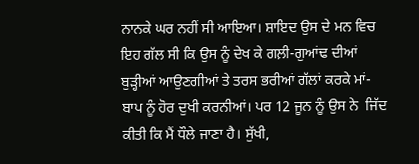ਨਾਨਕੇ ਘਰ ਨਹੀਂ ਸੀ ਆਇਆ। ਸ਼ਾਇਦ ਉਸ ਦੇ ਮਨ ਵਿਚ ਇਹ ਗੱਲ ਸੀ ਕਿ ਉਸ ਨੂੰ ਦੇਖ ਕੇ ਗਲ਼ੀ-ਗੁਆਂਢ ਦੀਆਂ ਬੁੜ੍ਹੀਆਂ ਆਉਣਗੀਆਂ ਤੇ ਤਰਸ ਭਰੀਆਂ ਗੱਲਾਂ ਕਰਕੇ ਮਾਂ-ਬਾਪ ਨੂੰ ਹੋਰ ਦੁਖੀ ਕਰਨੀਆਂ। ਪਰ 12 ਜੂਨ ਨੂੰ ਉਸ ਨੇ  ਜਿੱਦ ਕੀਤੀ ਕਿ ਮੈਂ ਧੌਲੇ ਜਾਣਾ ਹੈ। ਸੁੱਖੀ,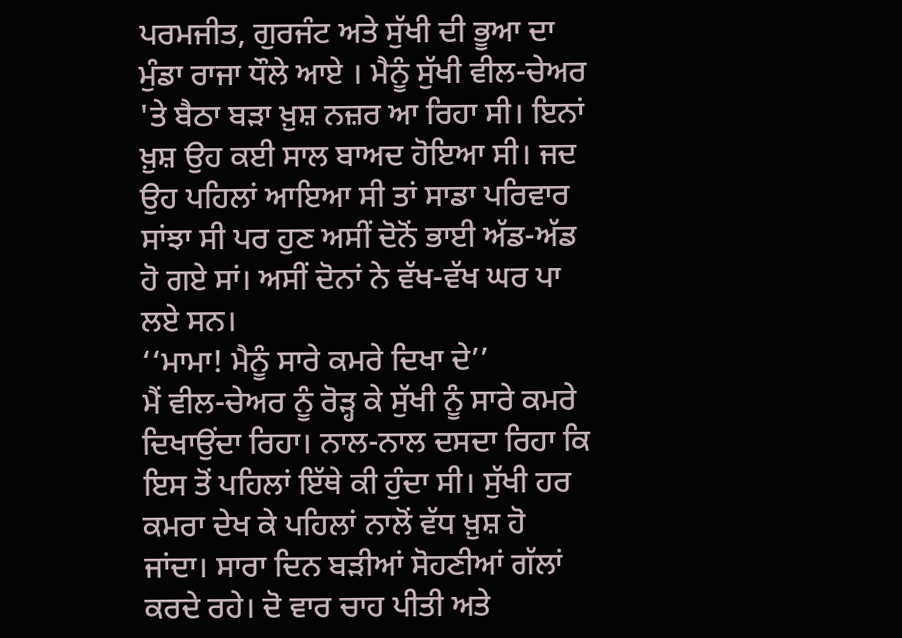ਪਰਮਜੀਤ, ਗੁਰਜੰਟ ਅਤੇ ਸੁੱਖੀ ਦੀ ਭੂਆ ਦਾ ਮੁੰਡਾ ਰਾਜਾ ਧੌਲੇ ਆਏ । ਮੈਨੂੰ ਸੁੱਖੀ ਵੀਲ-ਚੇਅਰ 'ਤੇ ਬੈਠਾ ਬੜਾ ਖ਼ੁਸ਼ ਨਜ਼ਰ ਆ ਰਿਹਾ ਸੀ। ਇਨਾਂ ਖ਼ੁਸ਼ ਉਹ ਕਈ ਸਾਲ ਬਾਅਦ ਹੋਇਆ ਸੀ। ਜਦ ਉਹ ਪਹਿਲਾਂ ਆਇਆ ਸੀ ਤਾਂ ਸਾਡਾ ਪਰਿਵਾਰ ਸਾਂਝਾ ਸੀ ਪਰ ਹੁਣ ਅਸੀਂ ਦੋਨੋਂ ਭਾਈ ਅੱਡ-ਅੱਡ ਹੋ ਗਏ ਸਾਂ। ਅਸੀਂ ਦੋਨਾਂ ਨੇ ਵੱਖ-ਵੱਖ ਘਰ ਪਾ ਲਏ ਸਨ।
‘‘ਮਾਮਾ! ਮੈਨੂੰ ਸਾਰੇ ਕਮਰੇ ਦਿਖਾ ਦੇ’’
ਮੈਂ ਵੀਲ-ਚੇਅਰ ਨੂੰ ਰੋੜ੍ਹ ਕੇ ਸੁੱਖੀ ਨੂੰ ਸਾਰੇ ਕਮਰੇ ਦਿਖਾਉਂਦਾ ਰਿਹਾ। ਨਾਲ-ਨਾਲ ਦਸਦਾ ਰਿਹਾ ਕਿ ਇਸ ਤੋਂ ਪਹਿਲਾਂ ਇੱਥੇ ਕੀ ਹੁੰਦਾ ਸੀ। ਸੁੱਖੀ ਹਰ ਕਮਰਾ ਦੇਖ ਕੇ ਪਹਿਲਾਂ ਨਾਲੋਂ ਵੱਧ ਖ਼ੁਸ਼ ਹੋ ਜਾਂਦਾ। ਸਾਰਾ ਦਿਨ ਬੜੀਆਂ ਸੋਹਣੀਆਂ ਗੱਲਾਂ ਕਰਦੇ ਰਹੇ। ਦੋ ਵਾਰ ਚਾਹ ਪੀਤੀ ਅਤੇ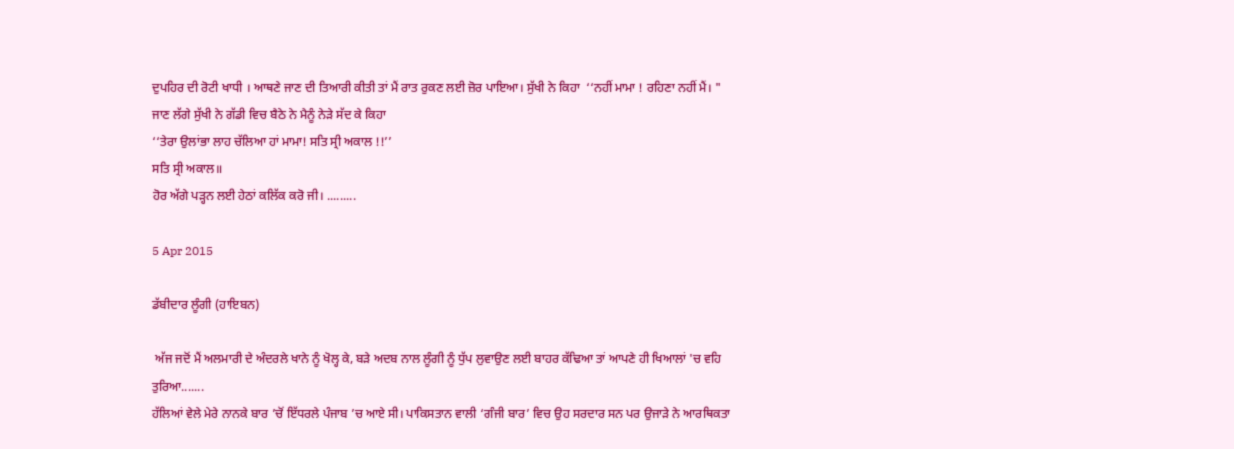ਦੁਪਹਿਰ ਦੀ ਰੋਟੀ ਖਾਧੀ । ਆਥਣੇ ਜਾਣ ਦੀ ਤਿਆਰੀ ਕੀਤੀ ਤਾਂ ਮੈਂ ਰਾਤ ਰੁਕਣ ਲਈ ਜ਼ੋਰ ਪਾਇਆ। ਸੁੱਖੀ ਨੇ ਕਿਹਾ  ‘‘ਨਹੀਂ ਮਾਮਾ ! ਰਹਿਣਾ ਨਹੀਂ ਮੈਂ। "
ਜਾਣ ਲੱਗੇ ਸੁੱਖੀ ਨੇ ਗੱਡੀ ਵਿਚ ਬੈਠੇ ਨੇ ਮੈਨੂੰ ਨੇੜੇ ਸੱਦ ਕੇ ਕਿਹਾ
‘‘ਤੇਰਾ ਉਲਾਂਭਾ ਲਾਹ ਚੱਲਿਆ ਹਾਂ ਮਾਮਾ! ਸਤਿ ਸ੍ਰੀ ਅਕਾਲ !!’’
ਸਤਿ ਸ੍ਰੀ ਅਕਾਲ॥
ਹੋਰ ਅੱਗੇ ਪੜ੍ਹਨ ਲਈ ਹੇਠਾਂ ਕਲਿੱਕ ਕਰੋ ਜੀ। .........

5 Apr 2015

ਡੱਬੀਦਾਰ ਲੂੰਗੀ (ਹਾਇਬਨ)

 ਅੱਜ ਜਦੋਂ ਮੈਂ ਅਲਮਾਰੀ ਦੇ ਅੰਦਰਲੇ ਖਾਨੇ ਨੂੰ ਖੋਲ੍ਹ ਕੇ, ਬੜੇ ਅਦਬ ਨਾਲ ਲੂੰਗੀ ਨੂੰ ਧੁੱਪ ਲੁਵਾਉਣ ਲਈ ਬਾਹਰ ਕੱਢਿਆ ਤਾਂ ਆਪਣੇ ਹੀ ਖਿਆਲਾਂ 'ਚ ਵਹਿ ਤੁਰਿਆ.......
ਹੱਲਿਆਂ ਵੇਲੇ ਮੇਰੇ ਨਾਨਕੇ ਬਾਰ ’ਚੋਂ ਇੱਧਰਲੇ ਪੰਜਾਬ ’ਚ ਆਏ ਸੀ। ਪਾਕਿਸਤਾਨ ਵਾਲੀ ‘ਗੰਜੀ ਬਾਰ’ ਵਿਚ ਉਹ ਸਰਦਾਰ ਸਨ ਪਰ ਉਜਾੜੇ ਨੇ ਆਰਥਿਕਤਾ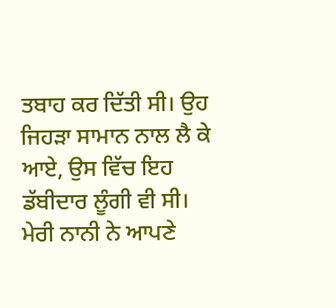ਤਬਾਹ ਕਰ ਦਿੱਤੀ ਸੀ। ਉਹ ਜਿਹੜਾ ਸਾਮਾਨ ਨਾਲ ਲੈ ਕੇ ਆਏ, ਉਸ ਵਿੱਚ ਇਹ ਡੱਬੀਦਾਰ ਲੂੰਗੀ ਵੀ ਸੀ। ਮੇਰੀ ਨਾਨੀ ਨੇ ਆਪਣੇ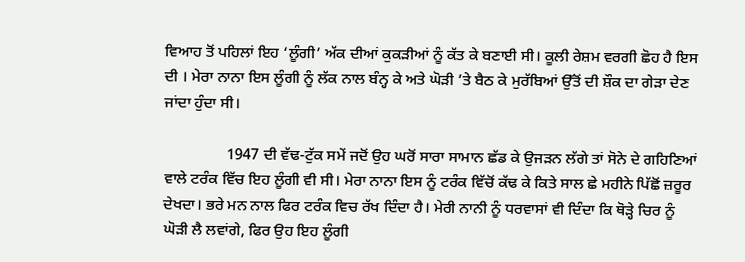ਵਿਆਹ ਤੋਂ ਪਹਿਲਾਂ ਇਹ ‘ਲੂੰਗੀ’ ਅੱਕ ਦੀਆਂ ਕੁਕੜੀਆਂ ਨੂੰ ਕੱਤ ਕੇ ਬਣਾਈ ਸੀ। ਕੂਲੀ ਰੇਸ਼ਮ ਵਰਗੀ ਛੋਹ ਹੈ ਇਸ ਦੀ । ਮੇਰਾ ਨਾਨਾ ਇਸ ਲੂੰਗੀ ਨੂੰ ਲੱਕ ਨਾਲ ਬੰਨ੍ਹ ਕੇ ਅਤੇ ਘੋੜੀ ’ਤੇ ਬੈਠ ਕੇ ਮੁਰੱਬਿਆਂ ਉੱਤੋਂ ਦੀ ਸ਼ੌਕ ਦਾ ਗੇੜਾ ਦੇਣ ਜਾਂਦਾ ਹੁੰਦਾ ਸੀ।

                1947 ਦੀ ਵੱਢ-ਟੁੱਕ ਸਮੇਂ ਜਦੋਂ ਉਹ ਘਰੋਂ ਸਾਰਾ ਸਾਮਾਨ ਛੱਡ ਕੇ ਉਜੜਨ ਲੱਗੇ ਤਾਂ ਸੋਨੇ ਦੇ ਗਹਿਣਿਆਂ ਵਾਲੇ ਟਰੰਕ ਵਿੱਚ ਇਹ ਲੂੰਗੀ ਵੀ ਸੀ। ਮੇਰਾ ਨਾਨਾ ਇਸ ਨੂੰ ਟਰੰਕ ਵਿੱਚੋਂ ਕੱਢ ਕੇ ਕਿਤੇ ਸਾਲ ਛੇ ਮਹੀਨੇ ਪਿੱਛੋਂ ਜ਼ਰੂਰ ਦੇਖਦਾ। ਭਰੇ ਮਨ ਨਾਲ ਫਿਰ ਟਰੰਕ ਵਿਚ ਰੱਖ ਦਿੰਦਾ ਹੈ। ਮੇਰੀ ਨਾਨੀ ਨੂੰ ਧਰਵਾਸਾਂ ਵੀ ਦਿੰਦਾ ਕਿ ਥੋੜ੍ਹੇ ਚਿਰ ਨੂੰ ਘੋੜੀ ਲੈ ਲਵਾਂਗੇ, ਫਿਰ ਉਹ ਇਹ ਲੂੰਗੀ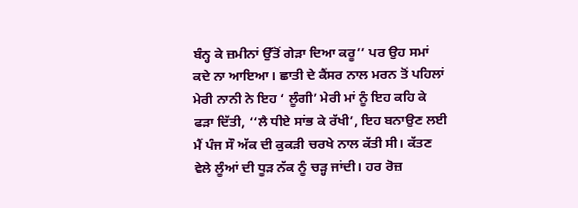ਬੰਨ੍ਹ ਕੇ ਜ਼ਮੀਨਾਂ ਉੱਤੋਂ ਗੇੜਾ ਦਿਆ ਕਰੂ’’ ਪਰ ਉਹ ਸਮਾਂ ਕਦੇ ਨਾ ਆਇਆ। ਛਾਤੀ ਦੇ ਕੈਂਸਰ ਨਾਲ ਮਰਨ ਤੋਂ ਪਹਿਲਾਂ ਮੇਰੀ ਨਾਨੀ ਨੇ ਇਹ ‘ ਲੂੰਗੀ’ ਮੇਰੀ ਮਾਂ ਨੂੰ ਇਹ ਕਹਿ ਕੇ ਫੜਾ ਦਿੱਤੀ, ‘‘ਲੈ ਧੀਏ ਸਾਂਭ ਕੇ ਰੱਖੀ’, ਇਹ ਬਨਾਉਣ ਲਈ ਮੈਂ ਪੰਜ ਸੌ ਅੱਕ ਦੀ ਕੁਕੜੀ ਚਰਖੇ ਨਾਲ ਕੱਤੀ ਸੀ। ਕੱਤਣ ਵੇਲੇ ਲੂੰਆਂ ਦੀ ਧੂੜ ਨੱਕ ਨੂੰ ਚੜ੍ਹ ਜਾਂਦੀ। ਹਰ ਰੋਜ਼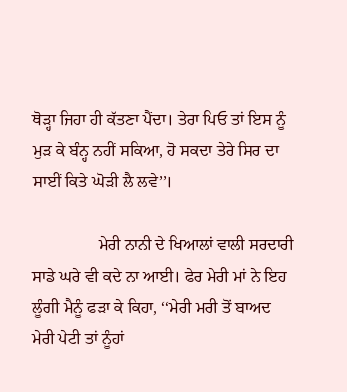ਥੋੜ੍ਹਾ ਜਿਹਾ ਹੀ ਕੱਤਣਾ ਪੈਂਦਾ। ਤੇਰਾ ਪਿਓ ਤਾਂ ਇਸ ਨੂੰ ਮੁੜ ਕੇ ਬੰਨ੍ਹ ਨਹੀਂ ਸਕਿਆ, ਹੋ ਸਕਦਾ ਤੇਰੇ ਸਿਰ ਦਾ ਸਾਈਂ ਕਿਤੇ ਘੋੜੀ ਲੈ ਲਵੇ’’।

                ਮੇਰੀ ਨਾਨੀ ਦੇ ਖਿਆਲਾਂ ਵਾਲੀ ਸਰਦਾਰੀ ਸਾਡੇ ਘਰੇ ਵੀ ਕਦੇ ਨਾ ਆਈ। ਫੇਰ ਮੇਰੀ ਮਾਂ ਨੇ ਇਹ ਲੂੰਗੀ ਮੈਨੂੰ ਫੜਾ ਕੇ ਕਿਹਾ, ‘‘ਮੇਰੀ ਮਰੀ ਤੋਂ ਬਾਅਦ ਮੇਰੀ ਪੇਟੀ ਤਾਂ ਨੂੰਹਾਂ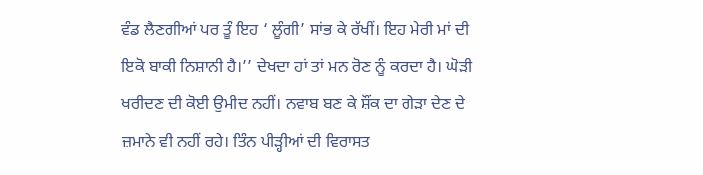ਵੰਡ ਲੈਣਗੀਆਂ ਪਰ ਤੂੰ ਇਹ ‘ ਲੂੰਗੀ’ ਸਾਂਭ ਕੇ ਰੱਖੀਂ। ਇਹ ਮੇਰੀ ਮਾਂ ਦੀ ਇਕੋ ਬਾਕੀ ਨਿਸ਼ਾਨੀ ਹੈ।’’ ਦੇਖਦਾ ਹਾਂ ਤਾਂ ਮਨ ਰੋਣ ਨੂੰ ਕਰਦਾ ਹੈ। ਘੋੜੀ ਖਰੀਦਣ ਦੀ ਕੋਈ ਉਮੀਦ ਨਹੀਂ। ਨਵਾਬ ਬਣ ਕੇ ਸ਼ੌਂਕ ਦਾ ਗੇੜਾ ਦੇਣ ਦੇ ਜ਼ਮਾਨੇ ਵੀ ਨਹੀਂ ਰਹੇ। ਤਿੰਨ ਪੀੜ੍ਹੀਆਂ ਦੀ ਵਿਰਾਸਤ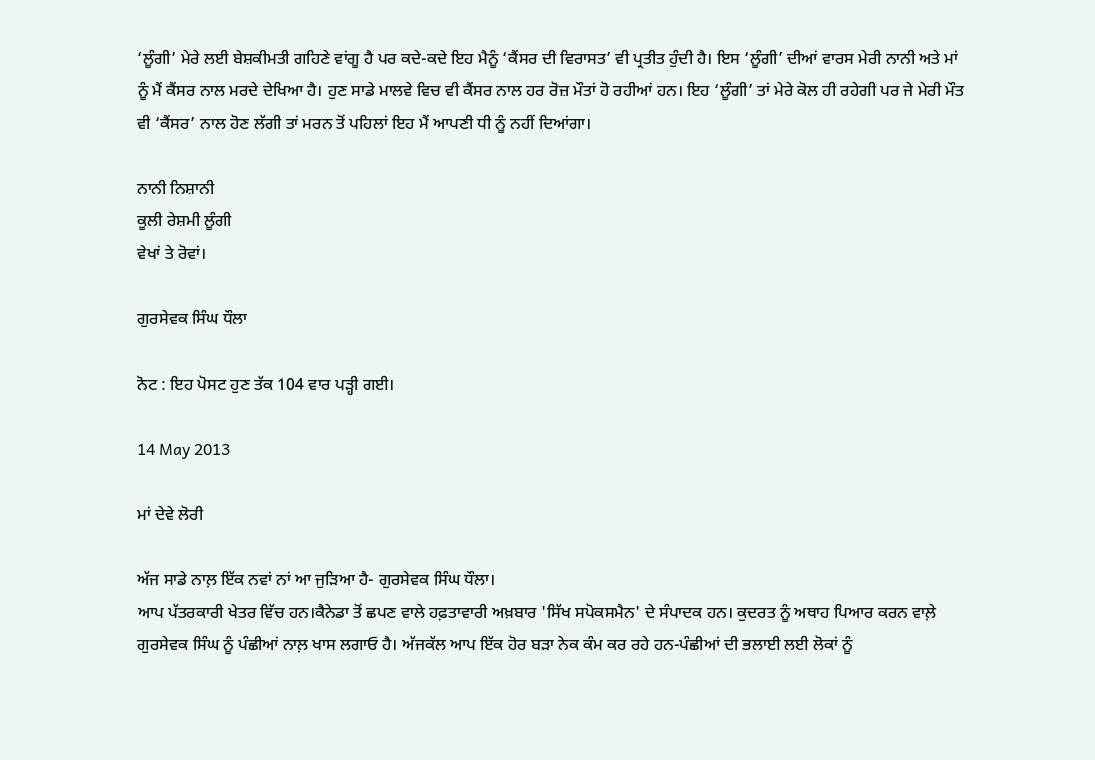‘ਲੂੰਗੀ’ ਮੇਰੇ ਲਈ ਬੇਸ਼ਕੀਮਤੀ ਗਹਿਣੇ ਵਾਂਗੂ ਹੈ ਪਰ ਕਦੇ-ਕਦੇ ਇਹ ਮੈਨੂੰ ‘ਕੈਂਸਰ ਦੀ ਵਿਰਾਸਤ’ ਵੀ ਪ੍ਰਤੀਤ ਹੁੰਦੀ ਹੈ। ਇਸ ‘ਲੂੰਗੀ’ ਦੀਆਂ ਵਾਰਸ ਮੇਰੀ ਨਾਨੀ ਅਤੇ ਮਾਂ ਨੂੰ ਮੈਂ ਕੈਂਸਰ ਨਾਲ ਮਰਦੇ ਦੇਖਿਆ ਹੈ। ਹੁਣ ਸਾਡੇ ਮਾਲਵੇ ਵਿਚ ਵੀ ਕੈਂਸਰ ਨਾਲ ਹਰ ਰੋਜ਼ ਮੌਤਾਂ ਹੋ ਰਹੀਆਂ ਹਨ। ਇਹ ‘ਲੂੰਗੀ’ ਤਾਂ ਮੇਰੇ ਕੋਲ ਹੀ ਰਹੇਗੀ ਪਰ ਜੇ ਮੇਰੀ ਮੌਤ ਵੀ ‘ਕੈਂਸਰ’ ਨਾਲ ਹੋਣ ਲੱਗੀ ਤਾਂ ਮਰਨ ਤੋਂ ਪਹਿਲਾਂ ਇਹ ਮੈਂ ਆਪਣੀ ਧੀ ਨੂੰ ਨਹੀਂ ਦਿਆਂਗਾ।

ਨਾਨੀ ਨਿਸ਼ਾਨੀ
ਕੂਲੀ ਰੇਸ਼ਮੀ ਲੂੰਗੀ
ਵੇਖਾਂ ਤੇ ਰੋਵਾਂ।

ਗੁਰਸੇਵਕ ਸਿੰਘ ਧੌਲਾ

ਨੋਟ : ਇਹ ਪੋਸਟ ਹੁਣ ਤੱਕ 104 ਵਾਰ ਪੜ੍ਹੀ ਗਈ।

14 May 2013

ਮਾਂ ਦੇਵੇ ਲੋਰੀ

ਅੱਜ ਸਾਡੇ ਨਾਲ਼ ਇੱਕ ਨਵਾਂ ਨਾਂ ਆ ਜੁੜਿਆ ਹੈ- ਗੁਰਸੇਵਕ ਸਿੰਘ ਧੌਲਾ।
ਆਪ ਪੱਤਰਕਾਰੀ ਖੇਤਰ ਵਿੱਚ ਹਨ।ਕੈਨੇਡਾ ਤੋਂ ਛਪਣ ਵਾਲੇ ਹਫ਼ਤਾਵਾਰੀ ਅਖ਼ਬਾਰ 'ਸਿੱਖ ਸਪੋਕਸਮੈਨ' ਦੇ ਸੰਪਾਦਕ ਹਨ। ਕੁਦਰਤ ਨੂੰ ਅਥਾਹ ਪਿਆਰ ਕਰਨ ਵਾਲ਼ੇ ਗੁਰਸੇਵਕ ਸਿੰਘ ਨੂੰ ਪੰਛੀਆਂ ਨਾਲ਼ ਖਾਸ ਲਗਾਓ ਹੈ। ਅੱਜਕੱਲ ਆਪ ਇੱਕ ਹੋਰ ਬੜਾ ਨੇਕ ਕੰਮ ਕਰ ਰਹੇ ਹਨ-ਪੰਛੀਆਂ ਦੀ ਭਲਾਈ ਲਈ ਲੋਕਾਂ ਨੂੰ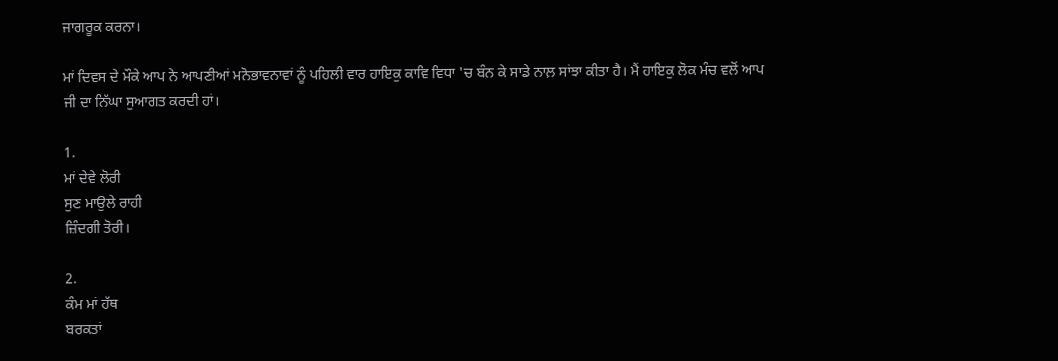ਜਾਗਰੂਕ ਕਰਨਾ।

ਮਾਂ ਦਿਵਸ ਦੇ ਮੌਕੇ ਆਪ ਨੇ ਆਪਣੀਆਂ ਮਨੋਭਾਵਨਾਵਾਂ ਨੂੰ ਪਹਿਲੀ ਵਾਰ ਹਾਇਕੁ ਕਾਵਿ ਵਿਧਾ 'ਚ ਬੰਨ ਕੇ ਸਾਡੇ ਨਾਲ਼ ਸਾਂਝਾ ਕੀਤਾ ਹੈ। ਮੈਂ ਹਾਇਕੁ ਲੋਕ ਮੰਚ ਵਲੋਂ ਆਪ ਜੀ ਦਾ ਨਿੱਘਾ ਸੁਆਗਤ ਕਰਦੀ ਹਾਂ।

1.
ਮਾਂ ਦੇਵੇ ਲੋਰੀ
ਸੁਣ ਮਾਉਲੇ ਰਾਹੀ
ਜ਼ਿੰਦਗੀ ਤੋਰੀ।

2.
ਕੰਮ ਮਾਂ ਹੱਥ
ਬਰਕਤਾਂ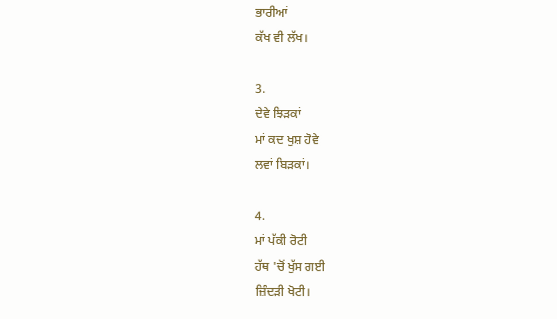ਭਾਰੀਆਂ
ਕੱਖ ਵੀ ਲੱਖ।

3.
ਦੇਵੇ ਝਿੜਕਾਂ
ਮਾਂ ਕਦ ਖੁਸ਼ ਹੋਵੇ
ਲਵਾਂ ਬਿੜਕਾਂ।

4.
ਮਾਂ ਪੱਕੀ ਰੋਟੀ
ਹੱਥ 'ਚੋਂ ਖੁੱਸ ਗਈ
ਜ਼ਿੰਦੜੀ ਖੋਟੀ।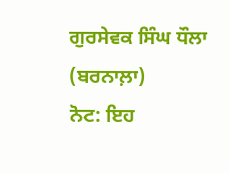ਗੁਰਸੇਵਕ ਸਿੰਘ ਧੌਲਾ
(ਬਰਨਾਲ਼ਾ)
ਨੋਟ: ਇਹ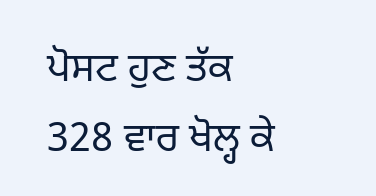ਪੋਸਟ ਹੁਣ ਤੱਕ 328 ਵਾਰ ਖੋਲ੍ਹ ਕੇ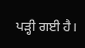ਪੜ੍ਹੀ ਗਈ ਹੈ।